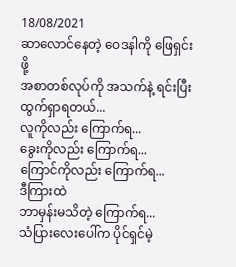18/08/2021
ဆာလောင်နေတဲ့ ဝေဒနါကို ဖြေရှင်းဖို့
အစာတစ်လုပ်ကို အသက်နဲ့ ရင်းပြီး ထွက်ရှာရတယ်...
လူကိုလည်း ကြောက်ရ...
ခွေးကိုလည်း ကြောက်ရ...
ကြောင်ကိုလည်း ကြောက်ရ...
ဒီကြားထဲ
ဘာမှန်းမသိတဲ့ ကြောက်ရ...
သံပြားလေးပေါ်က ပိုင်ရှင်မဲ့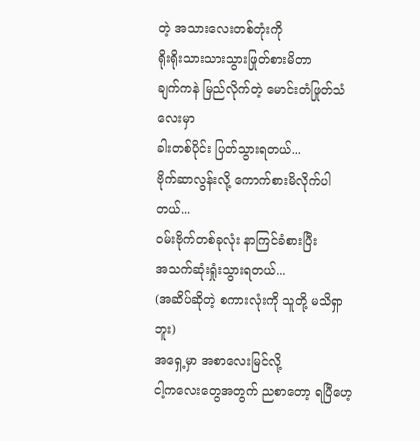တဲ့ အသားလေးတစ်တုံးကို
ရိုးရိုးသားသားသွားဖြုတ်စားမိတာ
ချက်ကနဲ မြည်လိုက်တဲ့ မောင်းတံဖြုတ်သံလေးမှာ
ခါးတစ်ပိုင်း ပြတ်သွားရတယ်...
ဗိုက်ဆာလွန်းလို့ ကောက်စားမိလိုက်ပါတယ်...
ဝမ်းဗိုက်တစ်ခုလုံး နာကြင်ခံစားပြီး
အသက်ဆုံးရှုံးသွားရတယ်...
(အဆိပ်ဆိုတဲ့ စကားလုံးကို သူတို့ မသိရှာဘူး)
အရှေ့မှာ အစာလေးမြင်လို့
ငါ့ကလေးတွေအတွက် ညစာတော့ ရပြီဟေ့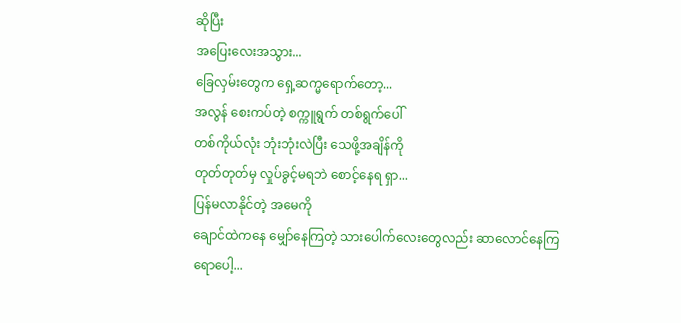ဆိုပြီး
အပြေးလေးအသွား...
ခြေလှမ်းတွေက ရှေ့ဆက္မရောက်တော့...
အလွန် စေးကပ်တဲ့ စက္ကူရွက် တစ်ရွက်ပေါ်
တစ်ကိုယ်လုံး ဘုံးဘုံးလဲပြီး သေဖို့အချိန်ကို
တုတ်တုတ်မှ လှုပ်ခွင့်မရဘဲ စောင့်နေရ ရှာ...
ပြန်မလာနိုင်တဲ့ အမေကို
ချောင်ထဲကနေ မျှော်နေကြတဲ့ သားပေါက်လေးတွေလည်း ဆာလောင်နေကြရောပေါ့...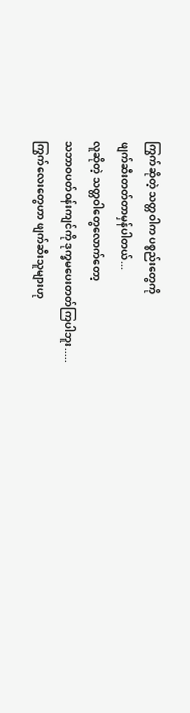ကြွက်ဆိုတဲ့ သတ္တဝါက ပစ္စည်းတွေကို
ဖျက်ဆီးတတ်တာမှန်ပါတယ်...
လူဆိုတဲ့ သတ္တဝါတွေလောက်တော့
သဘာဝပတ်ဝန်းကျင်ကို ဒုက္ခမပေးတတ်ကြပါဘူး.....
ကြွက်လေးတွေဟာ ဖျက်ဆီးသူများဟု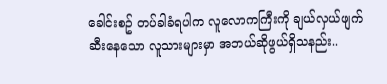ခေါင်းစဥ် တပ်ခါခံရပါက လူလောကကြီးကို ချယ်လှယ်ဖျက်ဆီးနေသော လူသားများမှာ အဘယ်ဆိုဖွယ်ရှိသနည်း..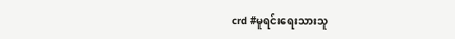crd #မူရင်းရေးသားသူ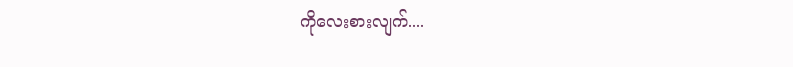ကိုလေးစားလျက်....